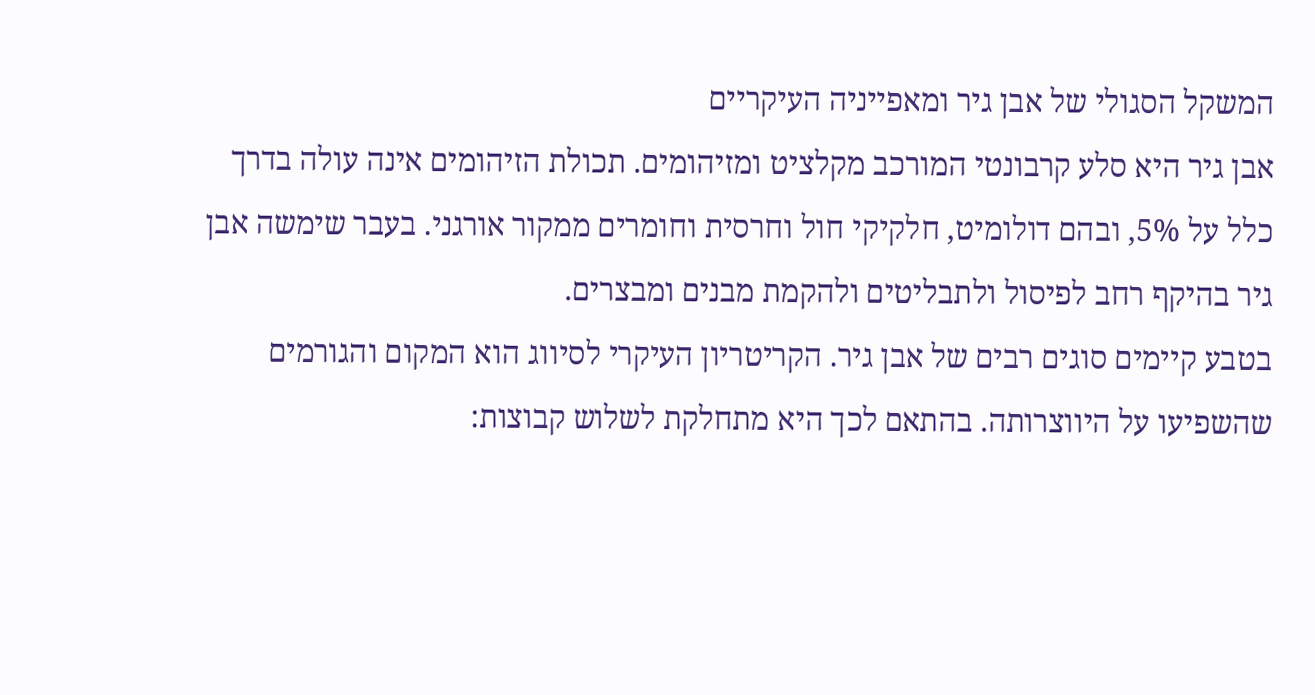המשקל הסגולי של אבן גיר ומאפייניה העיקריים
אבן גיר היא סלע קרבונטי המורכב מקלציט ומזיהומים. תכולת הזיהומים אינה עולה בדרך כלל על 5%, ובהם דולומיט, חלקיקי חול וחרסית וחומרים ממקור אורגני. בעבר שימשה אבן גיר בהיקף רחב לפיסול ולתבליטים ולהקמת מבנים ומבצרים.
בטבע קיימים סוגים רבים של אבן גיר. הקריטריון העיקרי לסיווג הוא המקום והגורמים שהשפיעו על היווצרותה. בהתאם לכך היא מתחלקת לשלוש קבוצות: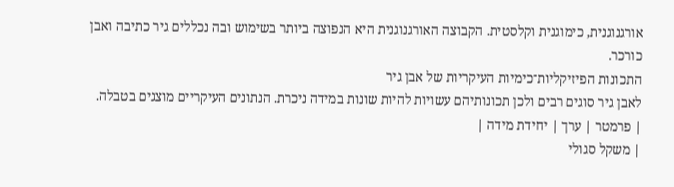אורגנוגנית, כימוגנית וקלסטית. הקבוצה האורגנוגנית היא הנפוצה ביותר בשימוש ובה נכללים גיר כתיבה ואבן כורכר.
התכונות הפיזיקליות־כימיות העיקריות של אבן גיר
לאבן גיר סוגים רבים ולכן תכונותיהם עשויות להיות שונות במידה ניכרת. הנתונים העיקריים מוצגים בטבלה.
| פרמטר | ערך | יחידת מידה |
| משקל סגולי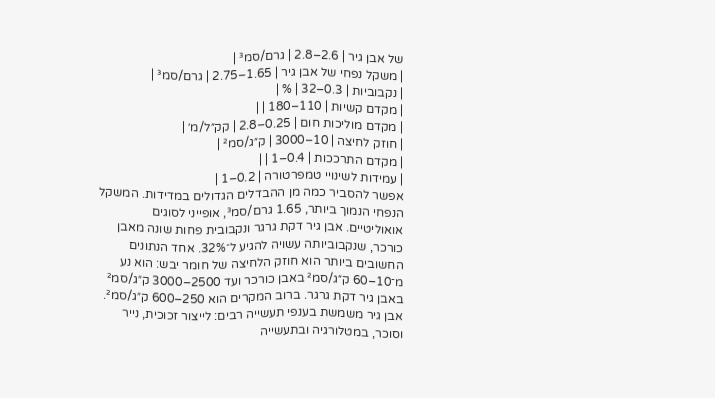של אבן גיר | 2.6–2.8 | גרם/סמ³ |
| משקל נפחי של אבן גיר | 1.65–2.75 | גרם/סמ³ |
| נקבוביות | 0.3–32 | % |
| מקדם קשיות | 110–180 | |
| מקדם מוליכות חום | 0.25–2.8 | קק״ל/מ׳ |
| חוזק לחיצה | 10–3000 | ק״ג/סמ² |
| מקדם התרככות | 0.4–1 | |
| עמידות לשינויי טמפרטורה | 0.2–1 |
אפשר להסביר כמה מן ההבדלים הגדולים במדידות. המשקל הנפחי הנמוך ביותר, 1.65 גרם/סמ³, אופייני לסוגים אואוליטיים. אבן גיר דקת גרגר ונקבובית פחות שונה מאבן כורכר, שנקבוביותה עשויה להגיע ל־32%. אחד הנתונים החשובים ביותר הוא חוזק הלחיצה של חומר יבש: הוא נע מ־10–60 ק״ג/סמ² באבן כורכר ועד 2500–3000 ק״ג/סמ² באבן גיר דקת גרגר. ברוב המקרים הוא 250–600 ק״ג/סמ².
אבן גיר משמשת בענפי תעשייה רבים: לייצור זכוכית, נייר וסוכר, במטלורגיה ובתעשייה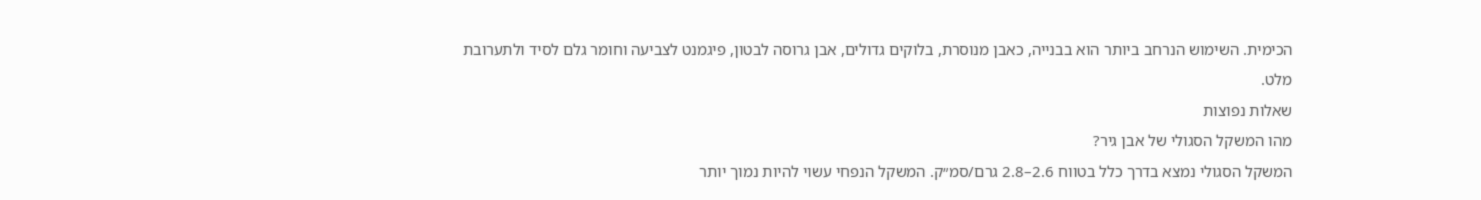הכימית. השימוש הנרחב ביותר הוא בבנייה, כאבן מנוסרת, בלוקים גדולים, אבן גרוסה לבטון, פיגמנט לצביעה וחומר גלם לסיד ולתערובת מלט.
שאלות נפוצות
מהו המשקל הסגולי של אבן גיר?
המשקל הסגולי נמצא בדרך כלל בטווח 2.6–2.8 גרם/סמ״ק. המשקל הנפחי עשוי להיות נמוך יותר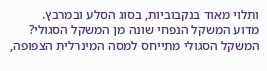ותלוי מאוד בנקבוביות, בסוג הסלע ובמרבץ.
מדוע המשקל הנפחי שונה מן המשקל הסגולי?
המשקל הסגולי מתייחס למסה המינרלית הצפופה,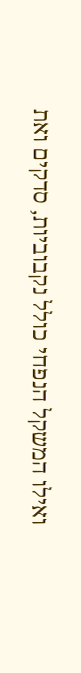ואילו המשקל הנפחי כולל נקבוביות, סדקים ואת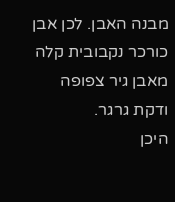מבנה האבן. לכן אבן כורכר נקבובית קלה מאבן גיר צפופה ודקת גרגר.
היכן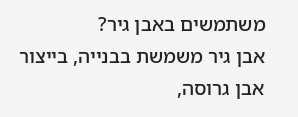משתמשים באבן גיר?
אבן גיר משמשת בבנייה, בייצור אבן גרוסה,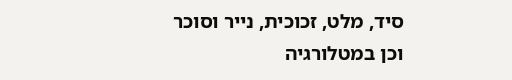סיד, מלט, זכוכית, נייר וסוכר וכן במטלורגיה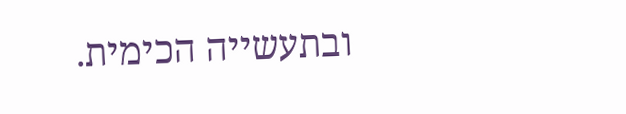ובתעשייה הכימית.